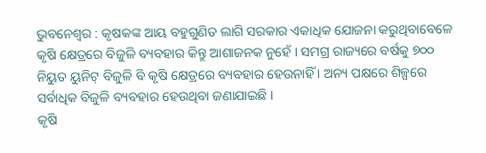ଭୁବନେଶ୍ୱର : କୃଷକଙ୍କ ଆୟ ବହୁଗୁଣିତ ଲାଗି ସରକାର ଏକାଧିକ ଯୋଜନା କରୁଥିବାବେଳେ କୃଷି କ୍ଷେତ୍ରରେ ବିଜୁଳି ବ୍ୟବହାର କିନ୍ତୁ ଆଶାଜନକ ନୁହେଁ । ସମଗ୍ର ରାଜ୍ୟରେ ବର୍ଷକୁ ୭୦୦ ନିୟୁତ ୟୁନିଟ୍ ବିଜୁଳି ବି କୃଷି କ୍ଷେତ୍ରରେ ବ୍ୟବହାର ହେଉନାହିଁ । ଅନ୍ୟ ପକ୍ଷରେ ଶିଳ୍ପରେ ସର୍ବାଧିକ ବିଜୁଳି ବ୍ୟବହାର ହେଉଥିବା ଜଣାଯାଇଛି ।
କୃଷି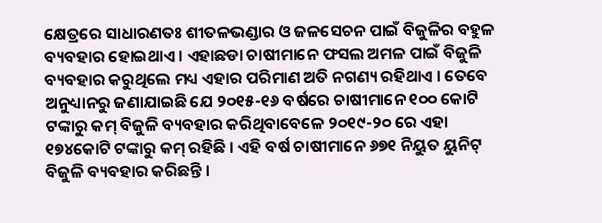କ୍ଷେତ୍ରରେ ସାଧାରଣତଃ ଶୀତଳଭଣ୍ଡାର ଓ ଜଳସେଚନ ପାଇଁ ବିଜୁଳିର ବହୁଳ ବ୍ୟବହାର ହୋଇଥାଏ । ଏହାଛଡା ଚାଷୀମାନେ ଫସଲ ଅମଳ ପାଇଁ ବିଜୁଳି ବ୍ୟବହାର କରୁଥିଲେ ମଧ୍ୟ ଏହାର ପରିମାଣ ଅତି ନଗଣ୍ୟ ରହିଥାଏ । ତେବେ ଅନୁଧ୍ୟାନରୁ ଜଣାଯାଇଛି ଯେ ୨୦୧୫-୧୬ ବର୍ଷରେ ଚାଷୀମାନେ ୧୦୦ କୋଟି ଟଙ୍କାରୁ କମ୍ ବିଜୁଳି ବ୍ୟବହାର କରିଥିବାବେଳେ ୨୦୧୯-୨୦ ରେ ଏହା ୧୭୪କୋଟି ଟଙ୍କାରୁ କମ୍ ରହିଛି । ଏହି ବର୍ଷ ଚାଷୀମାନେ ୬୭୧ ନିୟୁତ ୟୁନିଟ୍ ବିଜୁଳି ବ୍ୟବହାର କରିଛନ୍ତି ।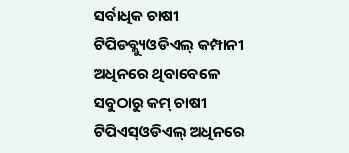ସର୍ବାଧିକ ଚାଷୀ ଟିପିଡବ୍ଲ୍ୟୁଓଡିଏଲ୍ କମ୍ପାନୀ ଅଧିନରେ ଥିବାବେଳେ ସବୁଠାରୁ କମ୍ ଚାଷୀ ଟିପିଏସ୍ଓଡିଏଲ୍ ଅଧିନରେ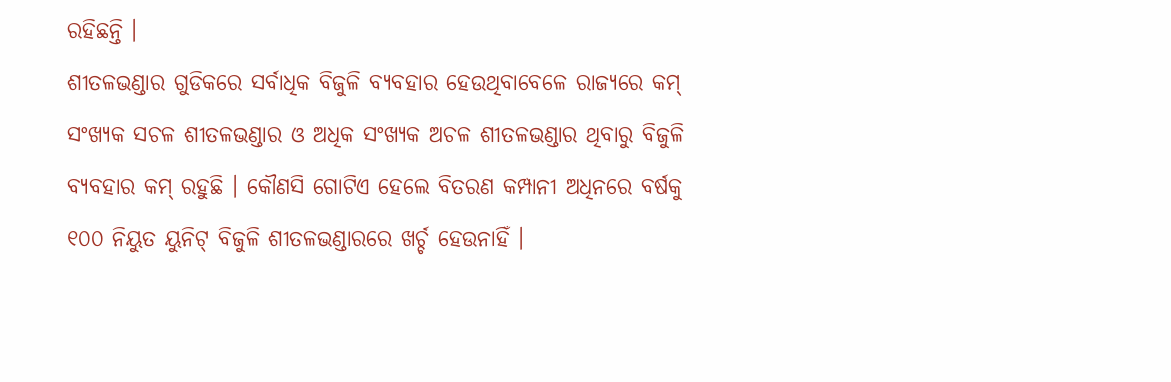ରହିଛନ୍ତି ।
ଶୀତଳଭଣ୍ଡାର ଗୁଡିକରେ ସର୍ବାଧିକ ବିଜୁଳି ବ୍ୟବହାର ହେଉଥିବାବେଳେ ରାଜ୍ୟରେ କମ୍ ସଂଖ୍ୟକ ସଚଳ ଶୀତଳଭଣ୍ଡାର ଓ ଅଧିକ ସଂଖ୍ୟକ ଅଚଳ ଶୀତଳଭଣ୍ଡାର ଥିବାରୁ ବିଜୁଳି ବ୍ୟବହାର କମ୍ ରହୁଛି । କୌଣସି ଗୋଟିଏ ହେଲେ ବିତରଣ କମ୍ପାନୀ ଅଧିନରେ ବର୍ଷକୁ ୧୦୦ ନିୟୁତ ୟୁନିଟ୍ ବିଜୁଳି ଶୀତଳଭଣ୍ଡାରରେ ଖର୍ଚ୍ଚ ହେଉନାହିଁ ।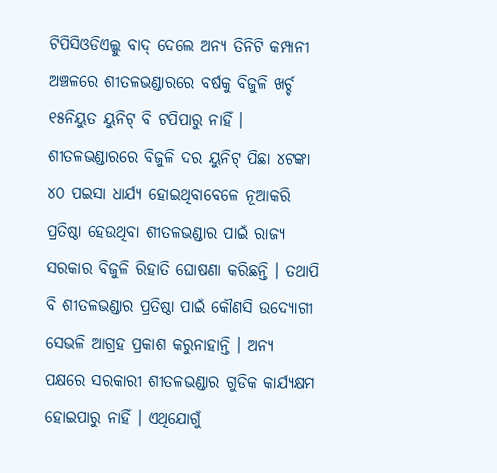ଟିପିସିଓଡିଏଲ୍କୁ ବାଦ୍ ଦେଲେ ଅନ୍ୟ ତିନିଟି କମ୍ପାନୀ ଅଞ୍ଚଳରେ ଶୀତଳଭଣ୍ଡାରରେ ବର୍ଷକୁ ବିଜୁଳି ଖର୍ଚ୍ଚ ୧୫ନିୟୁତ ୟୁନିଟ୍ ବି ଟପିପାରୁ ନାହିଁ ।
ଶୀତଳଭଣ୍ଡାରରେ ବିଜୁଳି ଦର ୟୁନିଟ୍ ପିଛା ୪ଟଙ୍କା ୪୦ ପଇସା ଧାର୍ଯ୍ୟ ହୋଇଥିବାବେଳେ ନୂଆକରି ପ୍ରତିଷ୍ଠା ହେଉଥିବା ଶୀତଳଭଣ୍ଡାର ପାଇଁ ରାଜ୍ୟ ସରକାର ବିଜୁଳି ରିହାତି ଘୋଷଣା କରିଛନ୍ତି । ତଥାପି ବି ଶୀତଳଭଣ୍ଡାର ପ୍ରତିଷ୍ଠା ପାଇଁ କୌଣସି ଉଦ୍ୟୋଗୀ ସେଭଳି ଆଗ୍ରହ ପ୍ରକାଶ କରୁନାହାନ୍ତି । ଅନ୍ୟ ପକ୍ଷରେ ସରକାରୀ ଶୀତଳଭଣ୍ଡାର ଗୁଡିକ କାର୍ଯ୍ୟକ୍ଷମ ହୋଇପାରୁ ନାହିଁ । ଏଥିଯୋଗୁଁ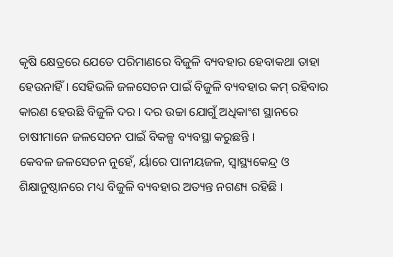କୃଷି କ୍ଷେତ୍ରରେ ଯେତେ ପରିମାଣରେ ବିଜୁଳି ବ୍ୟବହାର ହେବାକଥା ତାହା ହେଉନାହିଁ । ସେହିଭଳି ଜଳସେଚନ ପାଇଁ ବିଜୁଳି ବ୍ୟବହାର କମ୍ ରହିବାର କାରଣ ହେଉଛି ବିଜୁଳି ଦର । ଦର ଉଚ୍ଚା ଯୋଗୁଁ ଅଧିକାଂଶ ସ୍ଥାନରେ ଚାଷୀମାନେ ଜଳସେଚନ ପାଇଁ ବିକଳ୍ପ ବ୍ୟବସ୍ଥା କରୁଛନ୍ତି ।
କେବଳ ଜଳସେଚନ ନୁହେଁ, ର୍ୟାରେ ପାନୀୟଜଳ, ସ୍ୱାସ୍ଥ୍ୟକେନ୍ଦ୍ର ଓ ଶିକ୍ଷାନୁଷ୍ଠାନରେ ମଧ୍ୟ ବିଜୁଳି ବ୍ୟବହାର ଅତ୍ୟନ୍ତ ନଗଣ୍ୟ ରହିଛି ।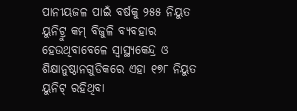ପାନୀୟଜଳ ପାଇଁ ବର୍ଷକୁ ୨୫୫ ନିୟୁତ ୟୁନିଟ୍ରୁ କମ୍ ବିଜୁଳି ବ୍ୟବହାର ହେଉଥିବାବେଳେ ସ୍ୱାସ୍ଥ୍ୟକେନ୍ଦ୍ର ଓ ଶିକ୍ଷାନୁଷ୍ଠାନଗୁଡିକରେ ଏହା ୧୭୮ ନିୟୁତ ୟୁନିଟ୍ ରହିଥିବା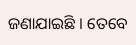ଜଣାଯାଇଛି । ତେବେ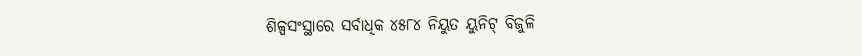ଶିଳ୍ପସଂସ୍ଥାରେ ସର୍ବାଧିକ ୪୫୮୪ ନିୟୁତ ୟୁନିଟ୍ ବିଜୁଳି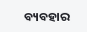ବ୍ୟବହାର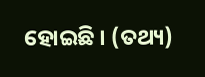ହୋଇଛି । (ତଥ୍ୟ)